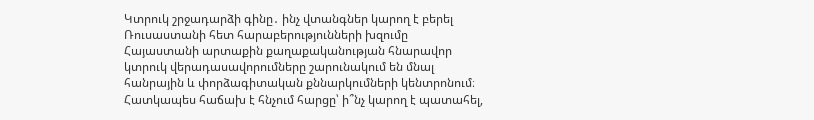Կտրուկ շրջադարձի գինը․ ինչ վտանգներ կարող է բերել Ռուսաստանի հետ հարաբերությունների խզումը
Հայաստանի արտաքին քաղաքականության հնարավոր կտրուկ վերադասավորումները շարունակում են մնալ հանրային և փորձագիտական քննարկումների կենտրոնում։ Հատկապես հաճախ է հնչում հարցը՝ ի՞նչ կարող է պատահել,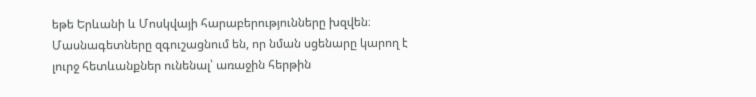եթե Երևանի և Մոսկվայի հարաբերությունները խզվեն։ Մասնագետները զգուշացնում են, որ նման սցենարը կարող է լուրջ հետևանքներ ունենալ՝ առաջին հերթին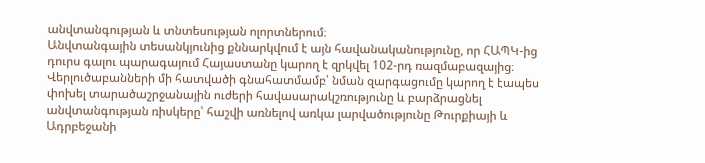անվտանգության և տնտեսության ոլորտներում։
Անվտանգային տեսանկյունից քննարկվում է այն հավանականությունը, որ ՀԱՊԿ-ից դուրս գալու պարագայում Հայաստանը կարող է զրկվել 102-րդ ռազմաբազայից։ Վերլուծաբանների մի հատվածի գնահատմամբ՝ նման զարգացումը կարող է էապես փոխել տարածաշրջանային ուժերի հավասարակշռությունը և բարձրացնել անվտանգության ռիսկերը՝ հաշվի առնելով առկա լարվածությունը Թուրքիայի և Ադրբեջանի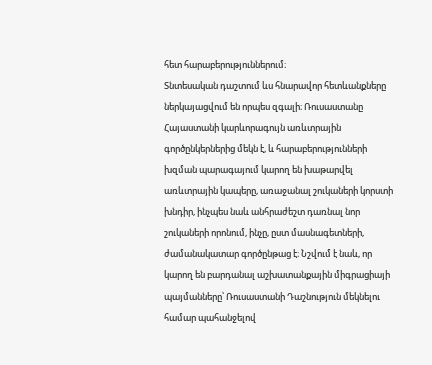հետ հարաբերություններում։
Տնտեսական դաշտում ևս հնարավոր հետևանքները ներկայացվում են որպես զգալի։ Ռուսաստանը Հայաստանի կարևորագույն առևտրային գործընկերներից մեկն է, և հարաբերությունների խզման պարագայում կարող են խաթարվել առևտրային կապերը, առաջանալ շուկաների կորստի խնդիր, ինչպես նաև անհրաժեշտ դառնալ նոր շուկաների որոնում, ինչը, ըստ մասնագետների, ժամանակատար գործընթաց է։ Նշվում է նաև, որ կարող են բարդանալ աշխատանքային միգրացիայի պայմանները՝ Ռուսաստանի Դաշնություն մեկնելու համար պահանջելով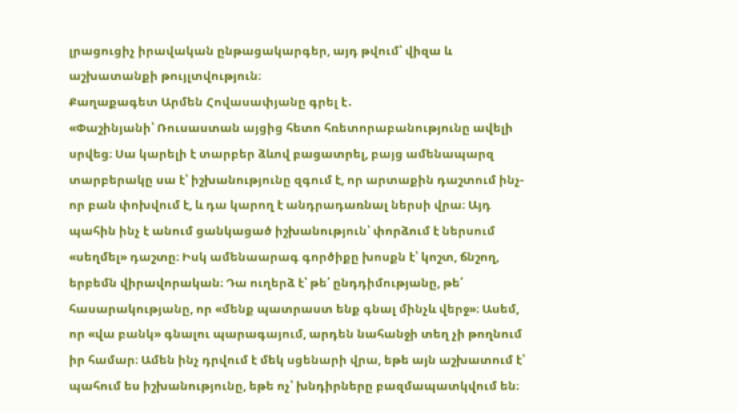լրացուցիչ իրավական ընթացակարգեր, այդ թվում՝ վիզա և աշխատանքի թույլտվություն։
Քաղաքագետ Արմեն Հովասափյանը գրել է․
«Փաշինյանի՝ Ռուսաստան այցից հետո հռետորաբանությունը ավելի սրվեց։ Սա կարելի է տարբեր ձևով բացատրել, բայց ամենապարզ տարբերակը սա է՝ իշխանությունը զգում է, որ արտաքին դաշտում ինչ-որ բան փոխվում է, և դա կարող է անդրադառնալ ներսի վրա։ Այդ պահին ինչ է անում ցանկացած իշխանություն՝ փորձում է ներսում «սեղմել» դաշտը։ Իսկ ամենաարագ գործիքը խոսքն է՝ կոշտ, ճնշող, երբեմն վիրավորական։ Դա ուղերձ է՝ թե՛ ընդդիմությանը, թե՛ հասարակությանը, որ «մենք պատրաստ ենք գնալ մինչև վերջ»։ Ասեմ, որ «վա բանկ» գնալու պարագայում, արդեն նահանջի տեղ չի թողնում իր համար։ Ամեն ինչ դրվում է մեկ սցենարի վրա, եթե այն աշխատում է՝ պահում ես իշխանությունը, եթե ոչ՝ խնդիրները բազմապատկվում են։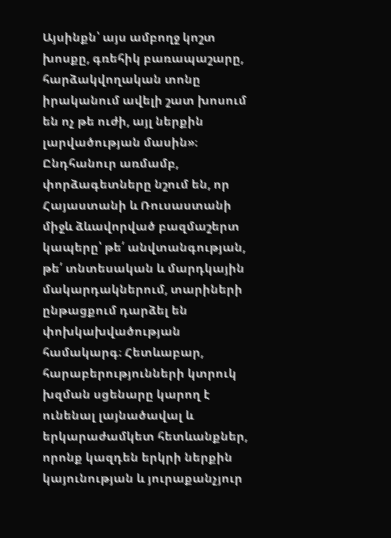Այսինքն՝ այս ամբողջ կոշտ խոսքը, գռեհիկ բառապաշարը, հարձակվողական տոնը իրականում ավելի շատ խոսում են ոչ թե ուժի, այլ ներքին լարվածության մասին»։
Ընդհանուր առմամբ, փորձագետները նշում են, որ Հայաստանի և Ռուսաստանի միջև ձևավորված բազմաշերտ կապերը՝ թե՛ անվտանգության, թե՛ տնտեսական և մարդկային մակարդակներում, տարիների ընթացքում դարձել են փոխկախվածության համակարգ։ Հետևաբար, հարաբերությունների կտրուկ խզման սցենարը կարող է ունենալ լայնածավալ և երկարաժամկետ հետևանքներ, որոնք կազդեն երկրի ներքին կայունության և յուրաքանչյուր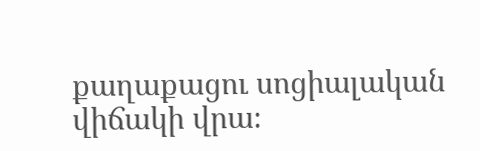քաղաքացու սոցիալական վիճակի վրա։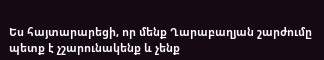Ես հայտարարեցի, որ մենք Ղարաբաղյան շարժումը պետք է չշարունակենք և չենք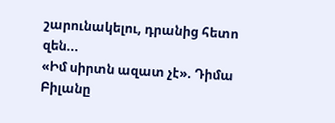շարունակելու, դրանից հետո զեն...
«Իմ սիրտն ազատ չէ». Դիմա Բիլանը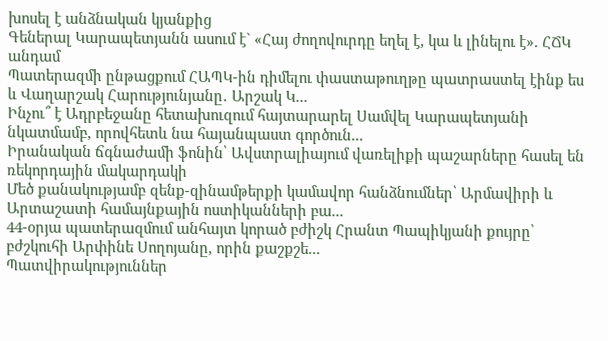խոսել է անձնական կյանքից
Գեներալ Կարապետյանն ասում է` «Հայ ժողովուրդը եղել է, կա և լինելու է». ՀՃԿ անդամ
Պատերազմի ընթացքում ՀԱՊԿ-ին դիմելու փաստաթուղթը պատրաստել էինք ես և Վաղարշակ Հարությունյանը․ Արշակ Կ...
Ինչու՞ է Ադրբեջանը հետախուզում հայտարարել Սամվել Կարապետյանի նկատմամբ, որովհետև նա հայանպաստ գործուն...
Իրանական ճգնաժամի ֆոնին՝ Ավստրալիայում վառելիքի պաշարները հասել են ռեկորդային մակարդակի
Մեծ քանակությամբ զենք-զինամթերքի կամավոր հանձնումներ՝ Արմավիրի և Արտաշատի համայնքային ոստիկանների բա...
44-օրյա պատերազմում անհայտ կորած բժիշկ Հրանտ Պապիկյանի քույրը՝ բժշկուհի Արփինե Սողոյանը, որին քաշքշե...
Պատվիրակություններ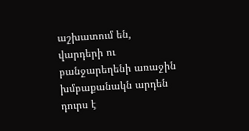աշխատում են, վարդերի ու բանջարեղենի առաջին խմբաքանակն արդեն դուրս է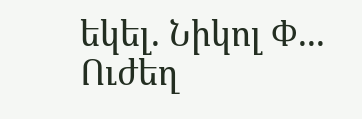եկել. Նիկոլ Փ...
Ուժեղ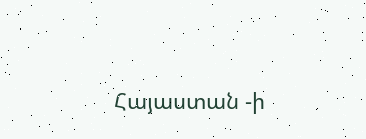Հայաստան -ի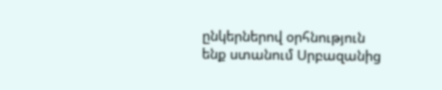ընկերներով օրհնություն ենք ստանում Սրբազանից